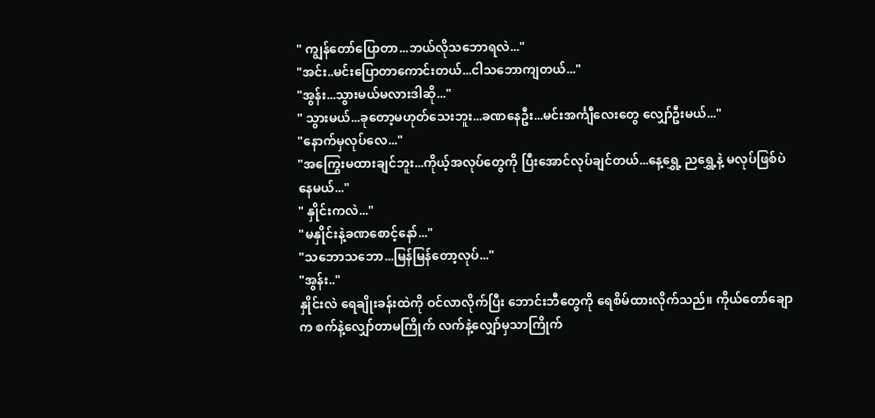" ကျွန်တော်ပြောတာ...ဘယ်လိုသဘောရလဲ..."
"အင်း..မင်းပြောတာကောင်းတယ်...ငါသဘောကျတယ်..."
"အွန်း...သွားမယ်မလားဒါဆို..."
" သွားမယ်...ခုတော့မဟုတ်သေးဘူး...ခဏနေဦး...မင်းအင်္ကျီလေးတွေ လျှော်ဦးမယ်..."
"နောက်မှလုပ်လေ..."
"အကြွေးမထားချင်ဘူး...ကိုယ့်အလုပ်တွေကို ပြီးအောင်လုပ်ချင်တယ်...နေ့ရွှေ့ ညရွှေ့နဲ့ မလုပ်ဖြစ်ပဲနေမယ်..."
" နှိုင်းကလဲ..."
"မနှိုင်းနဲ့ခဏစောင့်နော်..."
"သဘောသဘော...မြန်မြန်တော့လုပ်..."
"အွန်း.."
နှိုင်းလဲ ရေချိုးခန်းထဲကို ဝင်လာလိုက်ပြီး ဘောင်းဘီတွေကို ရေစိမ်ထားလိုက်သည်။ ကိုယ်တော်ချောက စက်နဲ့လျှော်တာမကြိုက် လက်နဲ့လျှော်မှသာကြိုက်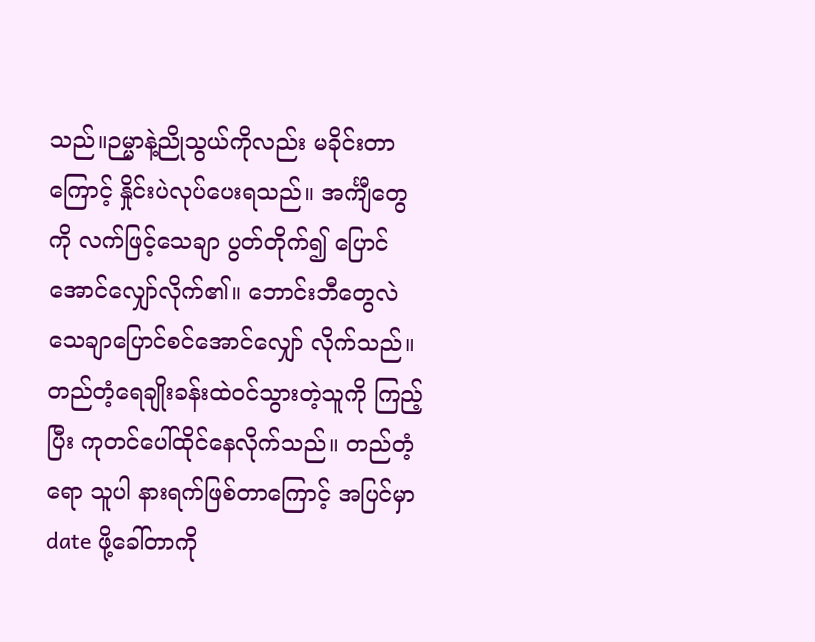သည်။ဉမ္မာနဲ့ညိုသွယ်ကိုလည်း မခိုင်းတာကြောင့် နှိုင်းပဲလုပ်ပေးရသည်။ အင်္ကျီတွေကို လက်ဖြင့်သေချာ ပွတ်တိုက်၍ ပြောင်အောင်လျှော်လိုက်၏။ ဘောင်းဘီတွေလဲသေချာပြောင်စင်အောင်လျှော် လိုက်သည်။
တည်တံ့ရေချိုးခန်းထဲဝင်သွားတဲ့သူကို ကြည့်ပြီး ကုတင်ပေါ်ထိုင်နေလိုက်သည်။ တည်တံ့ရော သူပါ နားရက်ဖြစ်တာကြောင့် အပြင်မှာ date ဖို့ခေါ်တာကို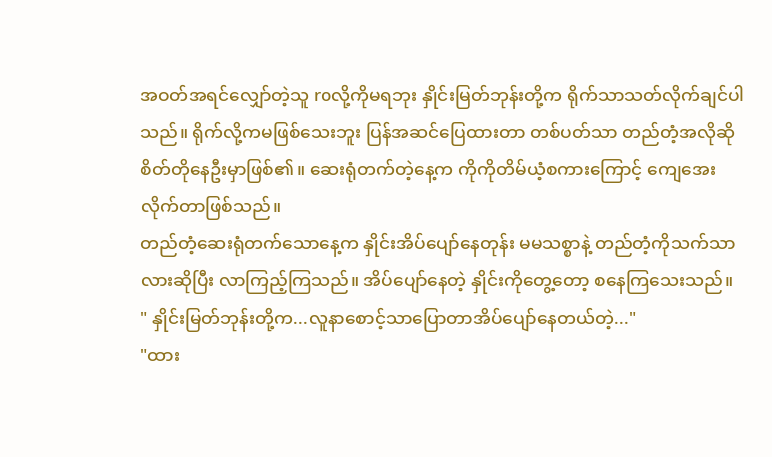အဝတ်အရင်လျှော်တဲ့သူ roလို့ကိုမရဘုး နှိုင်းမြတ်ဘုန်းတို့က ရိုက်သာသတ်လိုက်ချင်ပါသည်။ ရိုက်လို့ကမဖြစ်သေးဘူး ပြန်အဆင်ပြေထားတာ တစ်ပတ်သာ တည်တံ့အလိုဆို စိတ်တိုနေဦးမှာဖြစ်၏။ ဆေးရုံတက်တဲ့နေ့က ကိုကိုတိမ်ယံ့စကားကြောင့် ကျေအေးလိုက်တာဖြစ်သည်။
တည်တံ့ဆေးရုံတက်သောနေ့က နှိုင်းအိပ်ပျော်နေတုန်း မမသစ္စာနဲ့ တည်တံ့ကိုသက်သာလားဆိုပြီး လာကြည့်ကြသည်။ အိပ်ပျော်နေတဲ့ နှိုင်းကိုတွေ့တော့ စနေကြသေးသည်။
" နှိုင်းမြတ်ဘုန်းတို့က...လူနာစောင့်သာပြောတာအိပ်ပျော်နေတယ်တဲ့..."
"ထား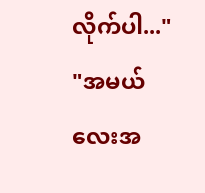လိုက်ပါ..."
"အမယ်လေးအ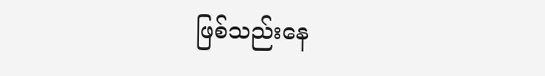ဖြစ်သည်းနေ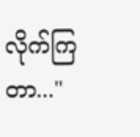လိုက်ကြတာ..."